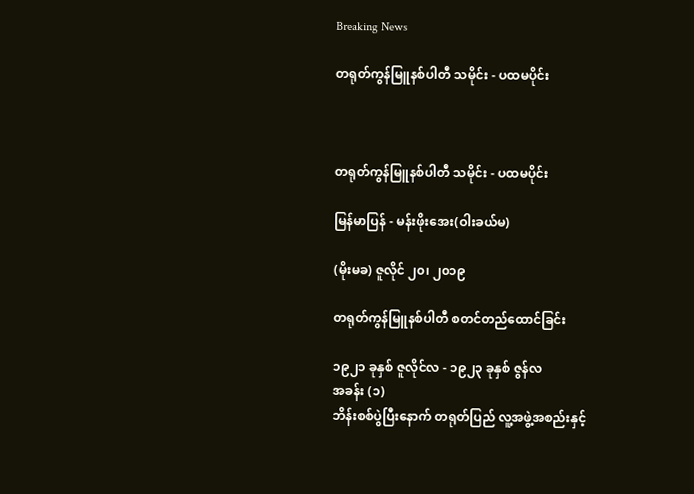Breaking News

တရုတ်ကွန်မြူနစ်ပါတီ သမိုင်း - ပထမပိုင်း



တရုတ်ကွန်မြူနစ်ပါတီ သမိုင်း - ပထမပိုင်း

မြန်မာပြန် - မန်းဖိုးအေး(ဝါးခယ်မ)

(မိုးမခ) ဇူလိုင် ၂၀၊ ၂၀၁၉

တရုတ်ကွန်မြူနစ်ပါတီ စတင်တည်ထောင်ခြင်း

၁၉၂၁ ခုနှစ် ဇူလိုင်လ - ၁၉၂၃ ခုနှစ် ဇွန်လ
အခန်း (၁)
ဘိန်းစစ်ပွဲပြီးနောက် တရုတ်ပြည် လူ့အဖွဲ့အစည်းနှင့်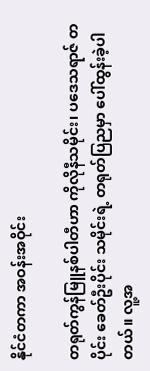နိုင်ငံတကာ အဝန်းအဝိုင်း

တရုတ်ကွန်မြူနစ်ပါတီဟာ ကိုလိုနီသမိုင်း၊ ပဒေသရာဇ် တပိုင်း ခေတ်ဦးပိုင်း သမိုင်းရဲ့ တရုတ်ပြညမှာ ပေါ်ထွန်းခဲ့ပါတယ်။ လူ့အ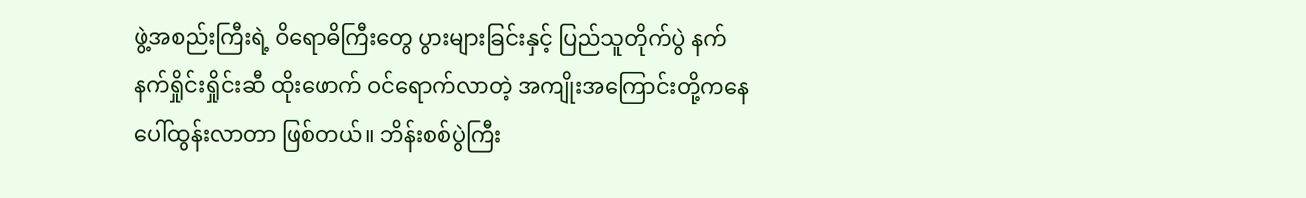ဖွဲ့အစည်းကြီးရဲ့ ဝိရောဓိကြီးတွေ ပွားများခြင်းနှင့် ပြည်သူတိုက်ပွဲ နက်နက်ရှိုင်းရှိုင်းဆီ ထိုးဖောက် ဝင်ရောက်လာတဲ့ အကျိုးအကြောင်းတို့ကနေ ပေါ်ထွန်းလာတာ ဖြစ်တယ်။ ဘိန်းစစ်ပွဲကြီး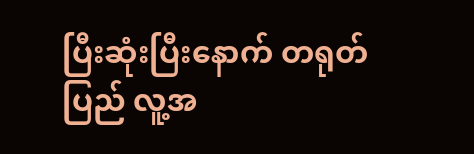ပြီးဆုံးပြီးနောက် တရုတ်ပြည် လူ့အ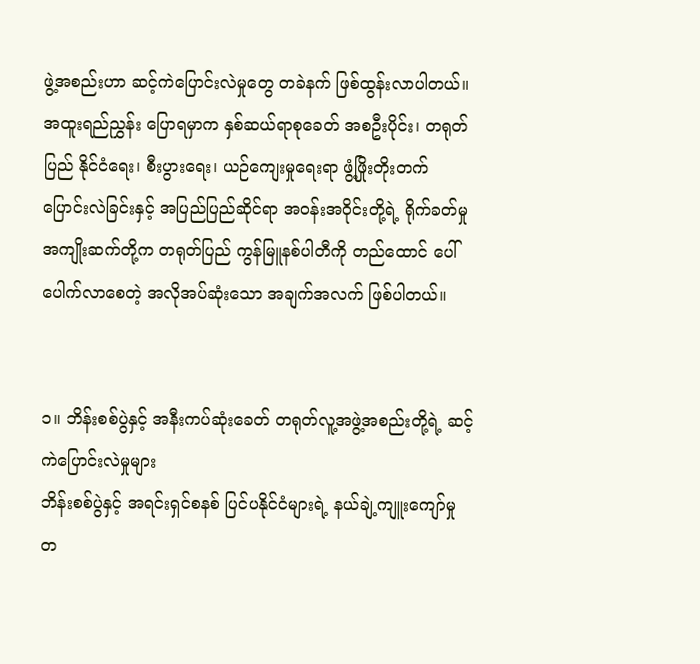ဖွဲ့အစည်းဟာ ဆင့်ကဲပြောင်းလဲမှုတွေ တခဲနက် ဖြစ်ထွန်းလာပါတယ်။ အထူးရည်ညွှန်း ပြောရမှာက နှစ်ဆယ်ရာစုခေတ် အစဦးပိုင်း၊ တရုတ်ပြည် နိုင်ငံရေး၊ စီးပွားရေး၊ ယဉ်ကျေးမှုရေးရာ ဖွံ့ဖြိုးတိုးတက် ပြောင်းလဲခြင်းနှင့် အပြည်ပြည်ဆိုင်ရာ အဝန်းအဝိုင်းတို့ရဲ့ ရိုက်ခတ်မှု အကျိုးဆက်တို့က တရုတ်ပြည် ကွန်မြူနစ်ပါတီကို တည်ထောင် ပေါ်ပေါက်လာစေတဲ့ အလိုအပ်ဆုံးသော အချက်အလက် ဖြစ်ပါတယ်။


၁။ ဘိန်းစစ်ပွဲနှင့် အနီးကပ်ဆုံးခေတ် တရုတ်လူ့အဖွဲ့အစည်းတို့ရဲ့ ဆင့်ကဲပြောင်းလဲမှုများ
ဘိန်းစစ်ပွဲနှင့် အရင်းရှင်စနစ် ပြင်ပနိုင်ငံများရဲ့ နယ်ချဲ့ကျူးကျော်မှု
တ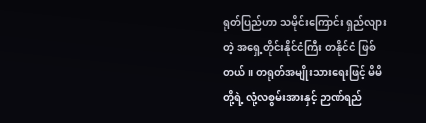ရုတ်ပြည်ဟာ သမိုင်းကြောင်း ရှည်လျားတဲ့ အရှေ့တိုင်းနိုင်ငံကြီး တနိုင်ငံ ဖြစ်တယ်။ တရုတ်အမျိုးသားရေးဖြင့် မိမိတို့ရဲ့ လုံ့လစွမ်းအားနှင့် ဉာဏ်ရည်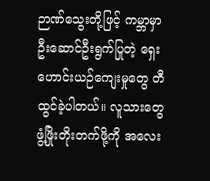ဉာဏ်သွေးတို့ဖြင့် ကမ္ဘာမှာ ဦးဆောင်ဦးရွက်ပြုတဲ့ ရှေးဟောင်းယဉ်ကျေးမှုတွေ တီထွင်ခဲ့ပါတယ်။ လူသားတွေ ဖွံ့ဖြိုးတိုးတက်ဖို့ကို အလေး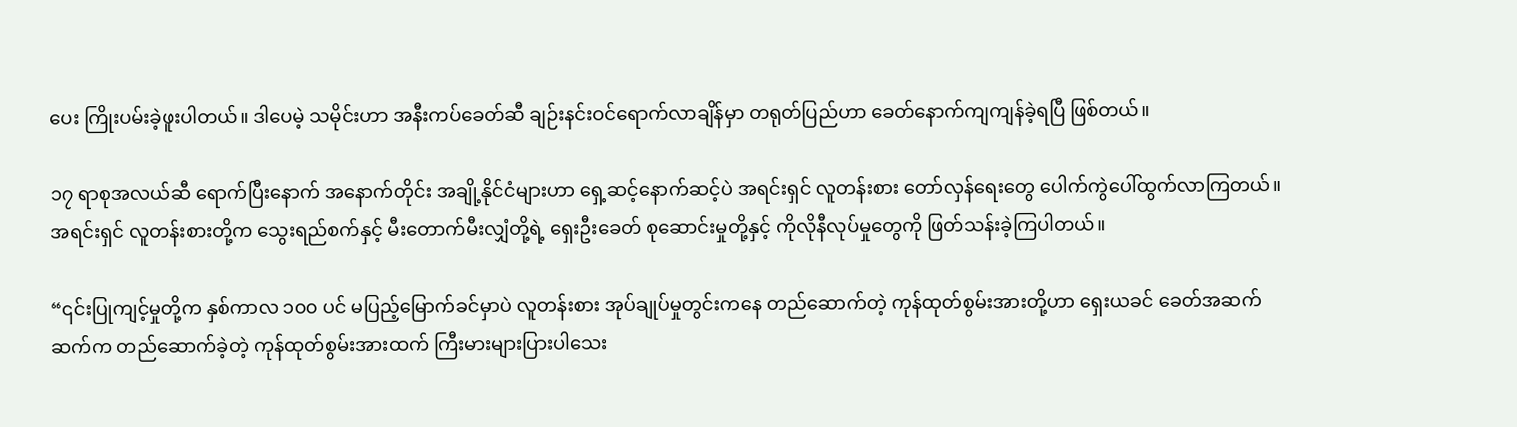ပေး ကြိုးပမ်းခဲ့ဖူးပါတယ်။ ဒါပေမဲ့ သမိုင်းဟာ အနီးကပ်ခေတ်ဆီ ချဉ်းနင်းဝင်ရောက်လာချိန်မှာ တရုတ်ပြည်ဟာ ခေတ်နောက်ကျကျန်ခဲ့ရပြီ ဖြစ်တယ်။

၁၇ ရာစုအလယ်ဆီ ရောက်ပြီးနောက် အနောက်တိုင်း အချို့နိုင်ငံများဟာ ရှေ့ဆင့်နောက်ဆင့်ပဲ အရင်းရှင် လူတန်းစား တော်လှန်ရေးတွေ ပေါက်ကွဲပေါ်ထွက်လာကြတယ်။ အရင်းရှင် လူတန်းစားတို့က သွေးရည်စက်နှင့် မီးတောက်မီးလျှံတို့ရဲ့ ရှေးဦးခေတ် စုဆောင်းမှုတို့နှင့် ကိုလိုနီလုပ်မှုတွေကို ဖြတ်သန်းခဲ့ကြပါတယ်။

“၎င်းပြုကျင့်မှုတို့က နှစ်ကာလ ၁၀၀ ပင် မပြည့်မြောက်ခင်မှာပဲ လူတန်းစား အုပ်ချုပ်မှုတွင်းကနေ တည်ဆောက်တဲ့ ကုန်ထုတ်စွမ်းအားတို့ဟာ ရှေးယခင် ခေတ်အဆက်ဆက်က တည်ဆောက်ခဲ့တဲ့ ကုန်ထုတ်စွမ်းအားထက် ကြီးမားများပြားပါသေး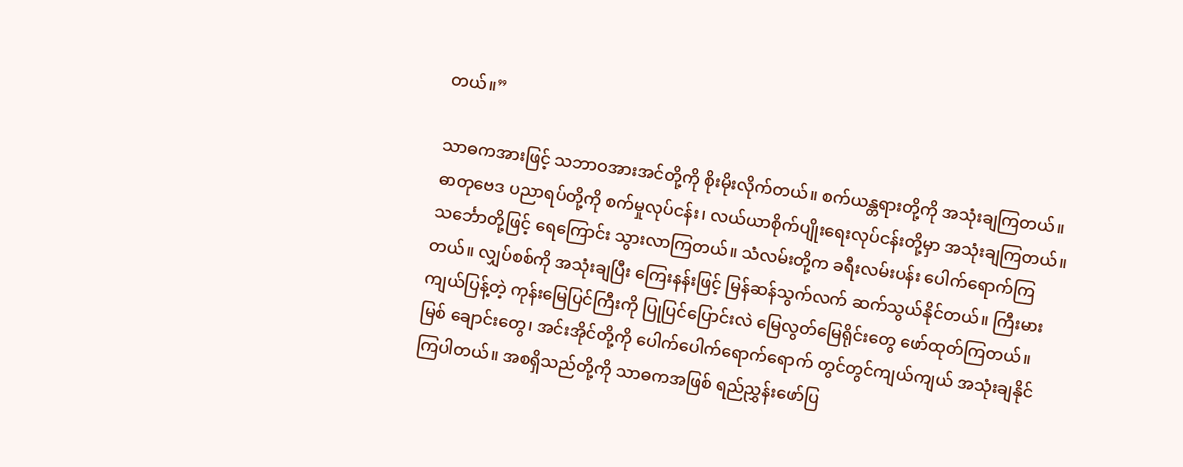တယ်။”

သာဓကအားဖြင့် သဘာဝအားအင်တို့ကို စိုးမိုးလိုက်တယ်။ စက်ယန္တရားတို့ကို အသုံးချကြတယ်။ ဓာတုဗေဒ ပညာရပ်တို့ကို စက်မှုလုပ်ငန်း၊ လယ်ယာစိုက်ပျိုးရေးလုပ်ငန်းတို့မှာ အသုံးချကြတယ်။ သင်္ဘောတို့ဖြင့် ရေကြောင်း သွားလာကြတယ်။ သံလမ်းတို့က ခရီးလမ်းပန်း ပေါက်ရောက်ကြတယ်။ လျှပ်စစ်ကို အသုံးချပြီး ကြေးနန်းဖြင့် မြန်ဆန်သွက်လက် ဆက်သွယ်နိုင်တယ်။ ကြီးမားကျယ်ပြန့်တဲ့ ကုန်းမြေပြင်ကြီးကို ပြုပြင်ပြောင်းလဲ မြေလွတ်မြေရိုင်းတွေ ဖော်ထုတ်ကြတယ်။ မြစ် ချောင်းတွေ၊ အင်းအိုင်တို့ကို ပေါက်ပေါက်ရောက်ရောက် တွင်တွင်ကျယ်ကျယ် အသုံးချနိုင်ကြပါတယ်။ အစရှိသည်တို့ကို သာဓကအဖြစ် ရည်ညွှန်းဖော်ပြ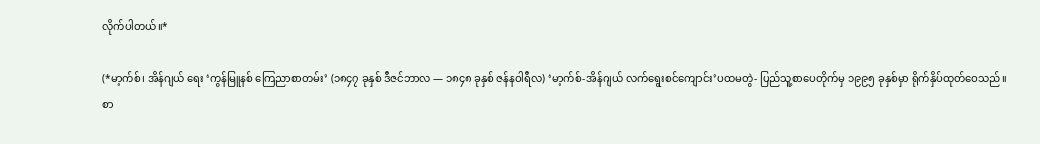လိုက်ပါတယ်။*

(*မာ့က်စ်၊ အိန်ဂျယ် ရေး ‘ကွန်မြူနစ် ကြေညာစာတမ်း’ (၁၈၄၇ ခုနှစ် ဒီဇင်ဘာလ — ၁၈၄၈ ခုနှစ် ဇန်နဝါရီလ) ‘မာ့က်စ်-အိန်ဂျယ် လက်ရွေးစင်ကျောင်း’ပထမတွဲ- ပြည်သူ့စာပေတိုက်မှ ၁၉၉၅ ခုနှစ်မှာ ရိုက်နှိပ်ထုတ်ဝေသည်။ စာ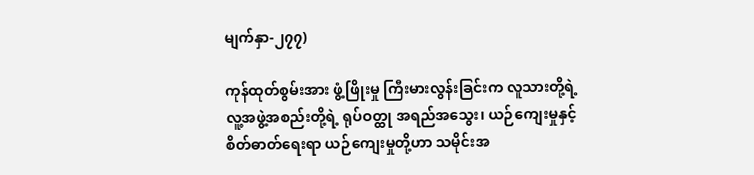မျက်နှာ-၂၇၇)

ကုန်ထုတ်စွမ်းအား ဖွံ့ဖြိုးမှု ကြီးမားလွန်းခြင်းက လူသားတို့ရဲ့ လူ့အဖွဲ့အစည်းတို့ရဲ့ ရုပ်ဝတ္ထု အရည်အသွေး၊ ယဉ်ကျေးမှုနှင့် စိတ်ဓာတ်ရေးရာ ယဉ်ကျေးမှုတို့ဟာ သမိုင်းအ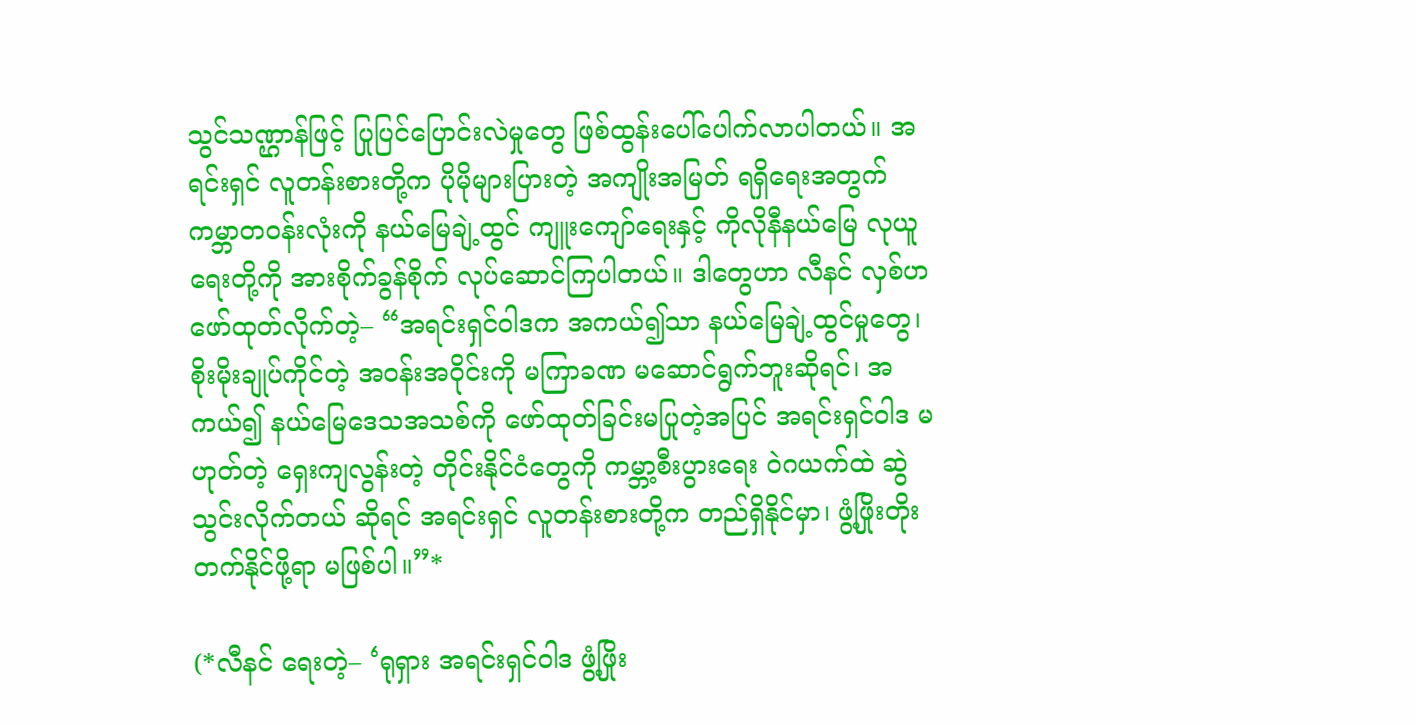သွင်သဏ္ဌာန်ဖြင့် ပြုပြင်ပြောင်းလဲမှုတွေ ဖြစ်ထွန်းပေါ်ပေါက်လာပါတယ်။ အရင်းရှင် လူတန်းစားတို့က ပိုမိုများပြားတဲ့ အကျိုးအမြတ် ရရှိရေးအတွက် ကမ္ဘာတဝန်းလုံးကို နယ်မြေချဲ့ထွင် ကျူးကျော်ရေးနှင့် ကိုလိုနီနယ်မြေ လုယူရေးတို့ကို အားစိုက်ခွန်စိုက် လုပ်ဆောင်ကြပါတယ်။ ဒါတွေဟာ လီနင် လှစ်ဟ ဖော်ထုတ်လိုက်တဲ့– “အရင်းရှင်ဝါဒက အကယ်၍သာ နယ်မြေချဲ့ထွင်မှုတွေ၊ စိုးမိုးချုပ်ကိုင်တဲ့ အဝန်းအဝိုင်းကို မကြာခဏ မဆောင်ရွက်ဘူးဆိုရင်၊ အကယ်၍ နယ်မြေဒေသအသစ်ကို ဖော်ထုတ်ခြင်းမပြုတဲ့အပြင် အရင်းရှင်ဝါဒ မဟုတ်တဲ့ ရှေးကျလွန်းတဲ့ တိုင်းနိုင်ငံတွေကို ကမ္ဘာ့စီးပွားရေး ဝဲဂယက်ထဲ ဆွဲသွင်းလိုက်တယ် ဆိုရင် အရင်းရှင် လူတန်းစားတို့က တည်ရှိနိုင်မှာ၊ ဖွံ့ဖြိုးတိုးတက်နိုင်ဖို့ရာ မဖြစ်ပါ။”*

(*လီနင် ရေးတဲ့– ‘ရုရှား အရင်းရှင်ဝါဒ ဖွံ့ဖြိုး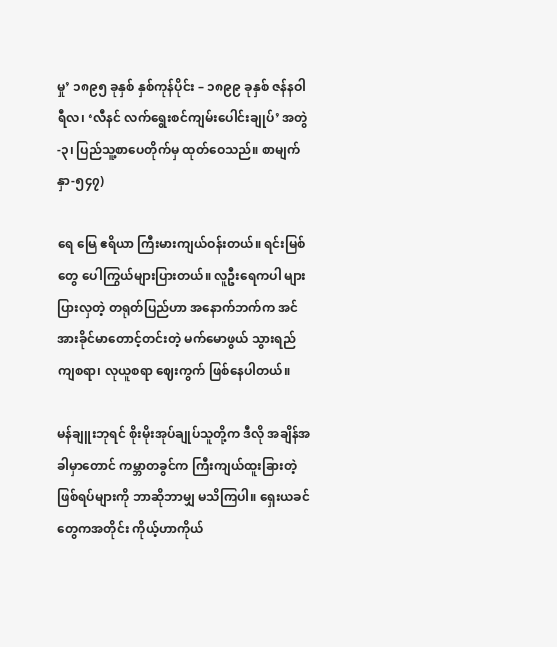မှု’ ၁၈၉၅ ခုနှစ် နှစ်ကုန်ပိုင်း – ၁၈၉၉ ခုနှစ် ဇန်နဝါရီလ၊ ‘လီနင် လက်ရွေးစင်ကျမ်းပေါင်းချုပ်’ အတွဲ-၃၊ ပြည်သူ့စာပေတိုက်မှ ထုတ်ဝေသည်။ စာမျက်နှာ-၅၄၇)

ရေ မြေ ဧရိယာ ကြီးမားကျယ်ဝန်းတယ်။ ရင်းမြစ်တွေ ပေါကြွယ်များပြားတယ်။ လူဦးရေကပါ များပြားလှတဲ့ တရုတ်ပြည်ဟာ အနောက်ဘက်က အင်အားခိုင်မာတောင့်တင်းတဲ့ မက်မောဖွယ် သွားရည်ကျစရာ၊ လုယူစရာ ဈေးကွက် ဖြစ်နေပါတယ်။

မန်ချူးဘုရင် စိုးမိုးအုပ်ချုပ်သူတို့က ဒီလို အချိန်အခါမှာတောင် ကမ္ဘာတခွင်က ကြီးကျယ်ထူးခြားတဲ့ ဖြစ်ရပ်များကို ဘာဆိုဘာမျှ မသိကြပါ။ ရှေးယခင်တွေကအတိုင်း ကိုယ့်ဟာကိုယ်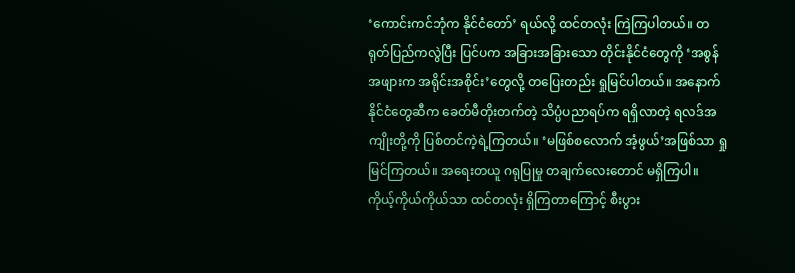‘ကောင်းကင်ဘုံက နိုင်ငံတော်’ ရယ်လို့ ထင်တလုံး ကြဲကြပါတယ်။ တရုတ်ပြည်ကလွဲပြီး ပြင်ပက အခြားအခြားသော တိုင်းနိုင်ငံတွေကို ‘အစွန်အဖျားက အရိုင်းအစိုင်း’တွေလို့ တပြေးတည်း ရှုမြင်ပါတယ်။ အနောက်နိုင်ငံတွေဆီက ခေတ်မီတိုးတက်တဲ့ သိပ္ပံပညာရပ်က ရရှိလာတဲ့ ရလဒ်အကျိုးတို့ကို ပြစ်တင်ကဲ့ရဲ့ကြတယ်။ ‘မဖြစ်စလောက် အံ့ဖွယ်’အဖြစ်သာ ရှုမြင်ကြတယ်။ အရေးတယူ ဂရုပြုမှု တချက်လေးတောင် မရှိကြပါ။ ကိုယ့်ကိုယ်ကိုယ်သာ ထင်တလုံး ရှိကြတာကြောင့် စီးပွား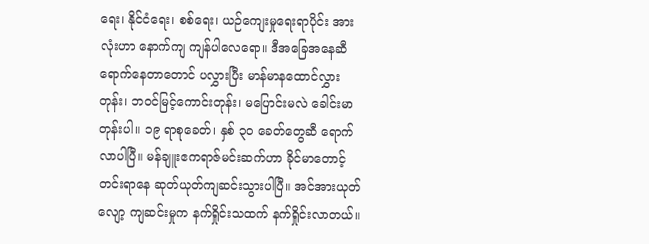ရေး၊ နိုင်ငံရေး၊ စစ်ရေး၊ ယဉ်ကျေးမှုရေးရာပိုင်း အားလုံးဟာ နောက်ကျ ကျန်ပါလေရော။ ဒီအခြေအနေဆီ ရောက်နေတာတောင် ပလွှားပြီး မာန်မာနထောင်လွှားတုန်း၊ ဘဝင်မြင့်ကောင်းတုန်း၊ မပြောင်းမလဲ ခေါင်းမာတုန်းပါ။ ၁၉ ရာစုခေတ်၊ နှစ် ၃၀ ခေတ်တွေဆီ ရောက်လာပါပြီ။ မန်ချူးဧကရာဇ်မင်းဆက်ဟာ ခိုင်မာတောင့်တင်းရာနေ ဆုတ်ယုတ်ကျဆင်းသွားပါပြီ။ အင်အားယုတ်လျော့ ကျဆင်းမှုက နက်ရှိုင်းသထက် နက်ရှိုင်းလာတယ်။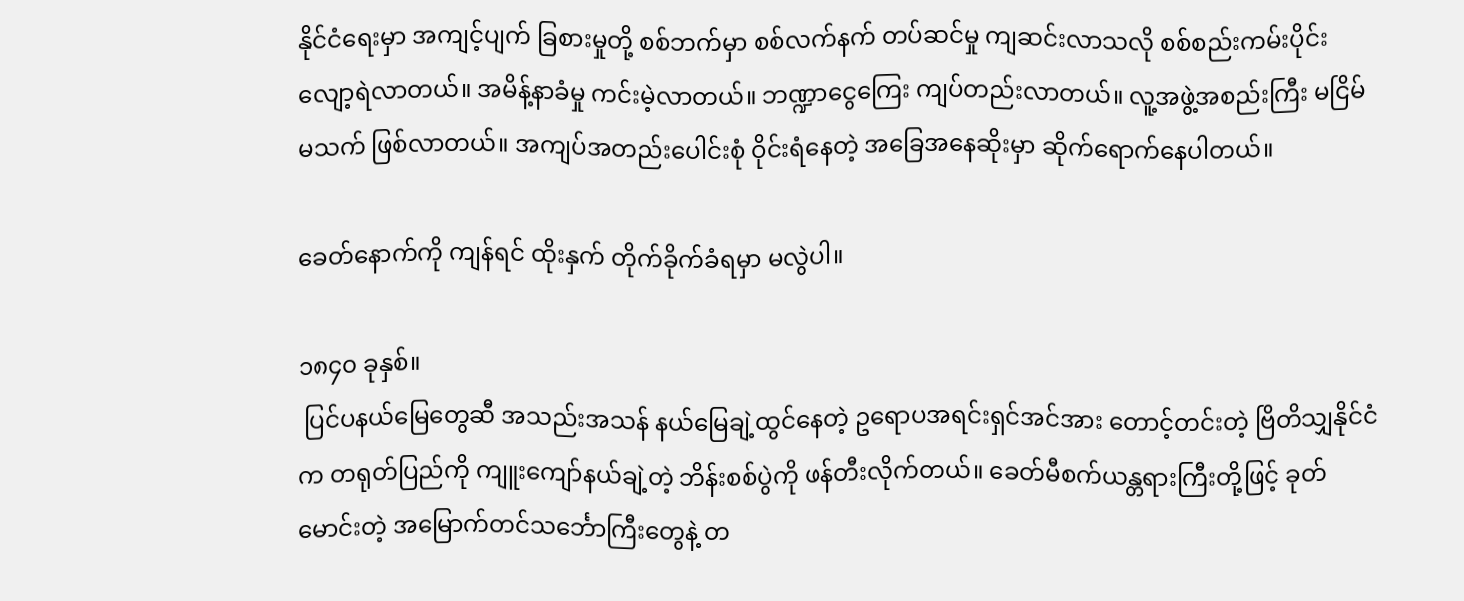နိုင်ငံရေးမှာ အကျင့်ပျက် ခြစားမှုတို့ စစ်ဘက်မှာ စစ်လက်နက် တပ်ဆင်မှု ကျဆင်းလာသလို စစ်စည်းကမ်းပိုင်း လျော့ရဲလာတယ်။ အမိန့်နာခံမှု ကင်းမဲ့လာတယ်။ ဘဏ္ဍာငွေကြေး ကျပ်တည်းလာတယ်။ လူ့အဖွဲ့အစည်းကြီး မငြိမ်မသက် ဖြစ်လာတယ်။ အကျပ်အတည်းပေါင်းစုံ ဝိုင်းရံနေတဲ့ အခြေအနေဆိုးမှာ ဆိုက်ရောက်နေပါတယ်။

ခေတ်နောက်ကို ကျန်ရင် ထိုးနှက် တိုက်ခိုက်ခံရမှာ မလွဲပါ။

၁၈၄၀ ခုနှစ်။
 ပြင်ပနယ်မြေတွေဆီ အသည်းအသန် နယ်မြေချဲ့ထွင်နေတဲ့ ဥရောပအရင်းရှင်အင်အား တောင့်တင်းတဲ့ ဗြိတိသျှနိုင်ငံက တရုတ်ပြည်ကို ကျူးကျော်နယ်ချဲ့တဲ့ ဘိန်းစစ်ပွဲကို ဖန်တီးလိုက်တယ်။ ခေတ်မီစက်ယန္တရားကြီးတို့ဖြင့် ခုတ်မောင်းတဲ့ အမြောက်တင်သင်္ဘောကြီးတွေနဲ့ တ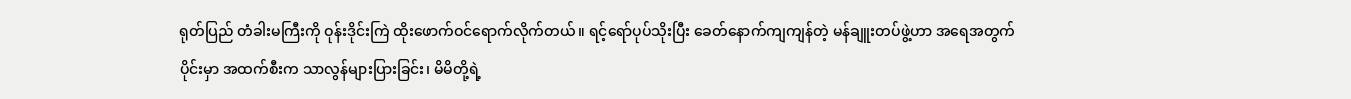ရုတ်ပြည် တံခါးမကြီးကို ဝုန်းဒိုင်းကြဲ ထိုးဖောက်ဝင်ရောက်လိုက်တယ်။ ရင့်ရော်ပုပ်သိုးပြီး ခေတ်နောက်ကျကျန်တဲ့ မန်ချူးတပ်ဖွဲ့ဟာ အရေအတွက်ပိုင်းမှာ အထက်စီးက သာလွန်များပြားခြင်း၊ မိမိတို့ရဲ့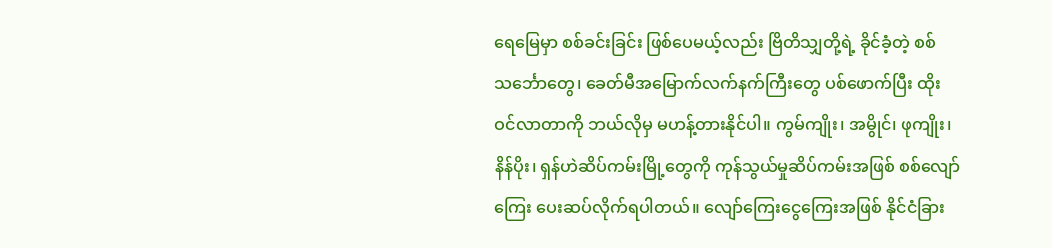ရေမြေမှာ စစ်ခင်းခြင်း ဖြစ်ပေမယ့်လည်း ဗြိတိသျှတို့ရဲ့ ခိုင်ခံ့တဲ့ စစ်သင်္ဘောတွေ၊ ခေတ်မီအမြောက်လက်နက်ကြီးတွေ ပစ်ဖောက်ပြီး ထိုးဝင်လာတာကို ဘယ်လိုမှ မဟန့်တားနိုင်ပါ။ ကွမ်ကျိုး၊ အမွိုင်၊ ဖုကျိုး၊ နိန်ပိုး၊ ရှန်ဟဲဆိပ်ကမ်းမြို့တွေကို ကုန်သွယ်မှုဆိပ်ကမ်းအဖြစ် စစ်လျော်ကြေး ပေးဆပ်လိုက်ရပါတယ်။ လျော်ကြေးငွေကြေးအဖြစ် နိုင်ငံခြား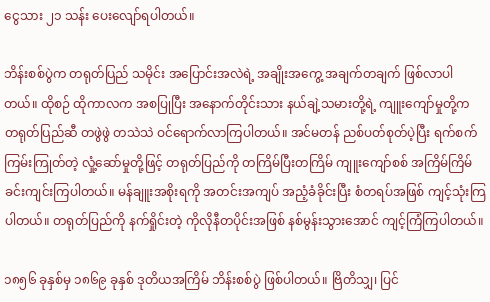ငွေသား ၂၁ သန်း ပေးလျော်ရပါတယ်။

ဘိန်းစစ်ပွဲက တရုတ်ပြည် သမိုင်း အပြောင်းအလဲရဲ့ အချိုးအကွေ့ အချက်တချက် ဖြစ်လာပါတယ်။ ထိုစဉ် ထိုကာလက အစပြုပြီး အနောက်တိုင်းသား နယ်ချဲ့သမားတို့ရဲ့ ကျူးကျော်မှုတို့က တရုတ်ပြည်ဆီ တဖွဲဖွဲ တသဲသဲ ဝင်ရောက်လာကြပါတယ်။ အင်မတန် ညစ်ပတ်စုတ်ပဲ့ပြီး ရက်စက်ကြမ်းကြုတ်တဲ့ လှုံ့ဆော်မှုတို့ဖြင့် တရုတ်ပြည်ကို တကြိမ်ပြီးတကြိမ် ကျူးကျော်စစ် အကြိမ်ကြိမ် ခင်းကျင်းကြပါတယ်။ မန်ချူးအစိုးရကို အတင်းအကျပ် အညံ့ခံခိုင်းပြီး စံတရပ်အဖြစ် ကျင့်သုံးကြပါတယ်။ တရုတ်ပြည်ကို နက်ရှိုင်းတဲ့ ကိုလိုနီတပိုင်းအဖြစ် နစ်မွန်းသွားအောင် ကျင့်ကြံကြပါတယ်။

၁၈၅၆ ခုနှစ်မှ ၁၈၆၉ ခုနှစ် ဒုတိယအကြိမ် ဘိန်းစစ်ပွဲ ဖြစ်ပါတယ်။ ဗြိတိသျှ၊ ပြင်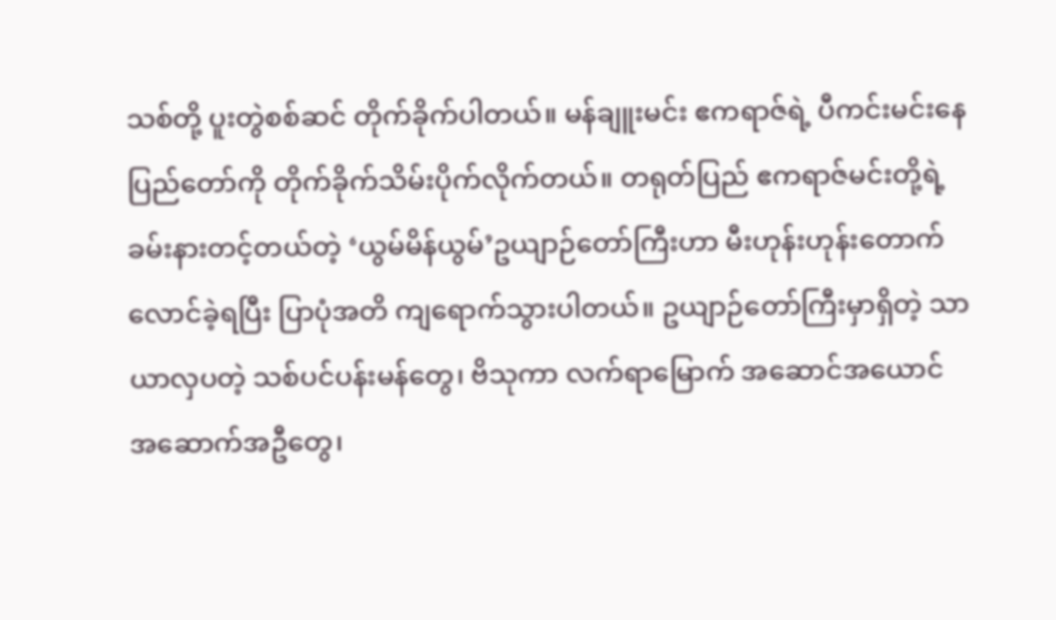သစ်တို့ ပူးတွဲစစ်ဆင် တိုက်ခိုက်ပါတယ်။ မန်ချူးမင်း ဧကရာဇ်ရဲ့ ပီကင်းမင်းနေပြည်တော်ကို တိုက်ခိုက်သိမ်းပိုက်လိုက်တယ်။ တရုတ်ပြည် ဧကရာဇ်မင်းတို့ရဲ့ ခမ်းနားတင့်တယ်တဲ့ ‘ယွမ်မိန်ယွမ်’ဥယျာဉ်တော်ကြီးဟာ မီးဟုန်းဟုန်းတောက်လောင်ခဲ့ရပြီး ပြာပုံအတိ ကျရောက်သွားပါတယ်။ ဥယျာဉ်တော်ကြီးမှာရှိတဲ့ သာယာလှပတဲ့ သစ်ပင်ပန်းမန်တွေ၊ ဗိသုကာ လက်ရာမြောက် အဆောင်အယောင် အဆောက်အဦတွေ၊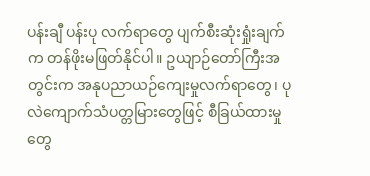ပန်းချီ ပန်းပု လက်ရာတွေ ပျက်စီးဆုံးရှုံးချက်က တန်ဖိုးမဖြတ်နိုင်ပါ။ ဥယျာဉ်တော်ကြီးအတွင်းက အနုပညာယဉ်ကျေးမှုလက်ရာတွေ၊ ပုလဲကျောက်သံပတ္တမြားတွေဖြင့် စီခြယ်ထားမှုတွေ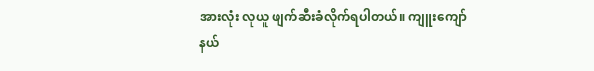အားလုံး လုယူ ဖျက်ဆီးခံလိုက်ရပါတယ်။ ကျူးကျော်နယ်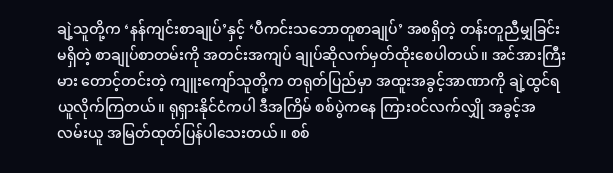ချဲ့သူတို့က ‘နန်ကျင်းစာချုပ်’နှင့် ‘ပီကင်းသဘောတူစာချုပ်’ အစရှိတဲ့ တန်းတူညီမျှခြင်းမရှိတဲ့ စာချုပ်စာတမ်းကို အတင်းအကျပ် ချုပ်ဆိုလက်မှတ်ထိုးစေပါတယ်။ အင်အားကြီးမား တောင့်တင်းတဲ့ ကျူးကျော်သူတို့က တရုတ်ပြည်မှာ အထူးအခွင့်အာဏာကို ချဲ့ထွင်ရယူလိုက်ကြတယ်။ ရုရှားနိုင်ငံကပါ ဒီအကြိမ် စစ်ပွဲကနေ ကြားဝင်လက်လျှို အခွင့်အလမ်းယူ အမြတ်ထုတ်ပြန်ပါသေးတယ်။ စစ်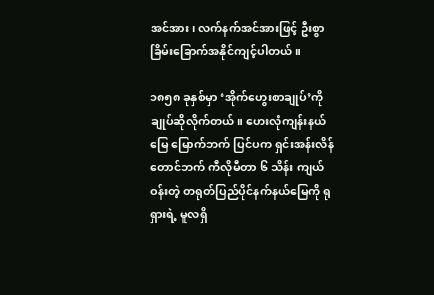အင်အား၊ လက်နက်အင်အားဖြင့် ဦးစွာ ခြိမ်းခြောက်အနိုင်ကျင့်ပါတယ်။

၁၈၅၈ ခုနှစ်မှာ ‘အိုက်ဟွေးစာချုပ်’ကို ချုပ်ဆိုလိုက်တယ်။ ဟေးလုံကျန်းနယ်မြေ မြောက်ဘက် ပြင်ပက ရှင်းအန်းလိန်တောင်ဘက် ကီလိုမီတာ ၆ သိန်း ကျယ်ဝန်းတဲ့ တရုတ်ပြည်ပိုင်နက်နယ်မြေကို ရုရှားရဲ့ မူလရှိ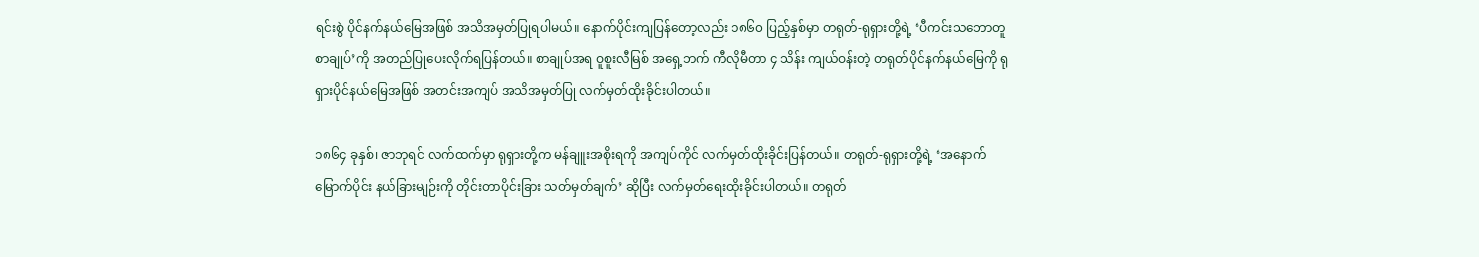ရင်းစွဲ ပိုင်နက်နယ်မြေအဖြစ် အသိအမှတ်ပြုရပါမယ်။ နောက်ပိုင်းကျပြန်တော့လည်း ၁၈၆၀ ပြည့်နှစ်မှာ တရုတ်-ရုရှားတို့ရဲ့ ‘ပီကင်းသဘောတူစာချုပ်’ကို အတည်ပြုပေးလိုက်ရပြန်တယ်။ စာချုပ်အရ ဝူစူးလီမြစ် အရှေ့ဘက် ကီလိုမီတာ ၄ သိန်း ကျယ်ဝန်းတဲ့ တရုတ်ပိုင်နက်နယ်မြေကို ရုရှားပိုင်နယ်မြေအဖြစ် အတင်းအကျပ် အသိအမှတ်ပြု လက်မှတ်ထိုးခိုင်းပါတယ်။

၁၈၆၄ ခုနှစ်၊ ဇာဘုရင် လက်ထက်မှာ ရုရှားတို့က မန်ချူးအစိုးရကို အကျပ်ကိုင် လက်မှတ်ထိုးခိုင်းပြန်တယ်။ တရုတ်-ရုရှားတို့ရဲ့ ‘အနောက်မြောက်ပိုင်း နယ်ခြားမျဉ်းကို တိုင်းတာပိုင်းခြား သတ်မှတ်ချက်’ ဆိုပြီး လက်မှတ်ရေးထိုးခိုင်းပါတယ်။ တရုတ်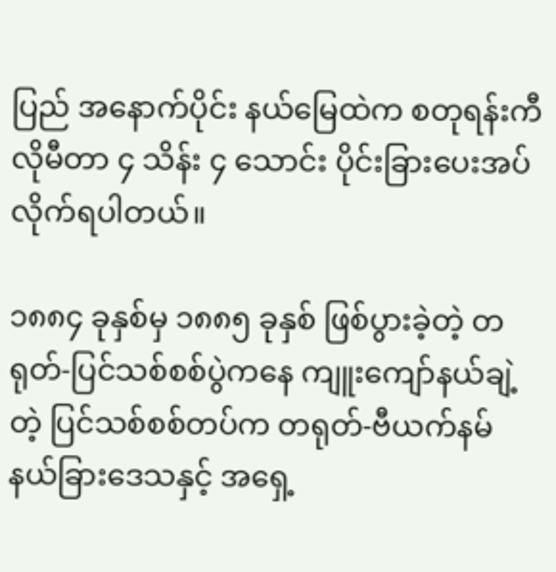ပြည် အနောက်ပိုင်း နယ်မြေထဲက စတုရန်းကီလိုမီတာ ၄ သိန်း ၄ သောင်း ပိုင်းခြားပေးအပ်လိုက်ရပါတယ်။

၁၈၈၄ ခုနှစ်မှ ၁၈၈၅ ခုနှစ် ဖြစ်ပွားခဲ့တဲ့ တရုတ်-ပြင်သစ်စစ်ပွဲကနေ ကျူးကျော်နယ်ချဲ့တဲ့ ပြင်သစ်စစ်တပ်က တရုတ်-ဗီယက်နမ် နယ်ခြားဒေသနှင့် အရှေ့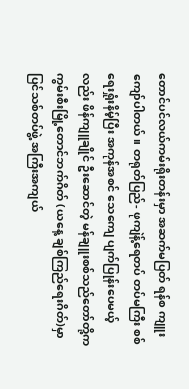တောင်ပင်လယ်ကမ်းရိုးတန်းမှာ အဆက်မပြတ် ရန်စ ကျူးကျော်ပါတယ်။ တရုတ်ပြည်- ဖုကျဲန့်ရေတပ် တပ်မကြီး စစ်ရေးရှုံးနိမ့်ပြီး အကုန်အစင် သေကျေ ပျက်ပြုန်းပေမယ့်လည်း ဖိန်ကျူချိုင် ဦးဆောင်တဲ့ မန်ချူးစစ်သည်တော်တို့က ကွမ်းစီးမြို့တောင်ဘက်ဂိတ် (ယနေ့ ချစ်ကြည်ရေးဂိတ်)မှာ ပြင်သစ်တပ်ဖွဲ့ အကြီးအကျယ်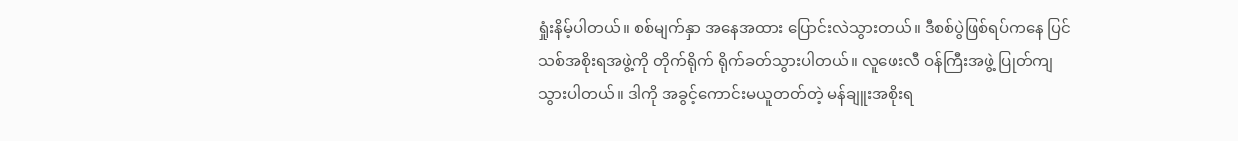ရှုံးနိမ့်ပါတယ်။ စစ်မျက်နှာ အနေအထား ပြောင်းလဲသွားတယ်။ ဒီစစ်ပွဲဖြစ်ရပ်ကနေ ပြင်သစ်အစိုးရအဖွဲ့ကို တိုက်ရိုက် ရိုက်ခတ်သွားပါတယ်။ လူဖေးလီ ဝန်ကြီးအဖွဲ့ ပြုတ်ကျသွားပါတယ်။ ဒါကို အခွင့်ကောင်းမယူတတ်တဲ့ မန်ချူးအစိုးရ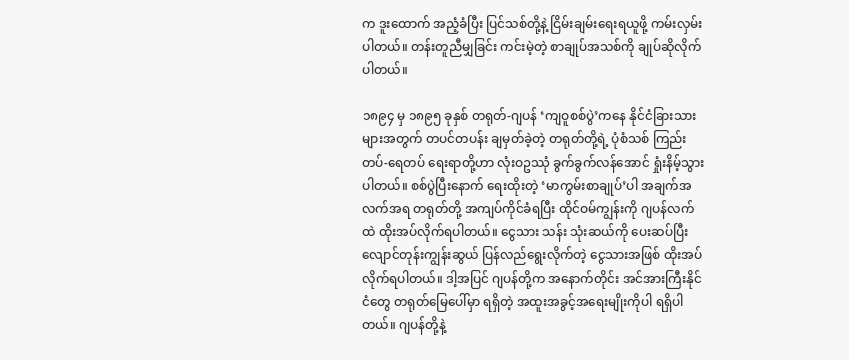က ဒူးထောက် အညံ့ခံပြီး ပြင်သစ်တို့နဲ့ ငြိမ်းချမ်းရေးရယူဖို့ ကမ်းလှမ်းပါတယ်။ တန်းတူညီမျှခြင်း ကင်းမဲ့တဲ့ စာချုပ်အသစ်ကို ချုပ်ဆိုလိုက်ပါတယ်။

၁၈၉၄ မှ ၁၈၉၅ ခုနှစ် တရုတ်-ဂျပန် ‘ကျဝူစစ်ပွဲ’ကနေ နိုင်ငံခြားသားများအတွက် တပင်တပန်း ချမှတ်ခဲ့တဲ့ တရုတ်တို့ရဲ့ ပုံစံသစ် ကြည်းတပ်-ရေတပ် ရေးရာတို့ဟာ လုံးဝဥဿုံ ခွက်ခွက်လန်အောင် ရှုံးနိမ့်သွားပါတယ်။ စစ်ပွဲပြီးနောက် ရေးထိုးတဲ့ ‘မာကွမ်းစာချုပ်’ပါ အချက်အလက်အရ တရုတ်တို့ အကျပ်ကိုင်ခံရပြီး ထိုင်ဝမ်ကျွန်းကို ဂျပန်လက်ထဲ ထိုးအပ်လိုက်ရပါတယ်။ ငွေသား သန်း သုံးဆယ်ကို ပေးဆပ်ပြီး လျောင်တုန်းကျွန်းဆွယ် ပြန်လည်ရွေးလိုက်တဲ့ ငွေသားအဖြစ် ထိုးအပ်လိုက်ရပါတယ်။ ဒါ့အပြင် ဂျပန်တို့က အနောက်တိုင်း အင်အားကြီးနိုင်ငံတွေ တရုတ်မြေပေါ်မှာ ရရှိတဲ့ အထူးအခွင့်အရေးမျိုးကိုပါ ရရှိပါတယ်။ ဂျပန်တို့နဲ့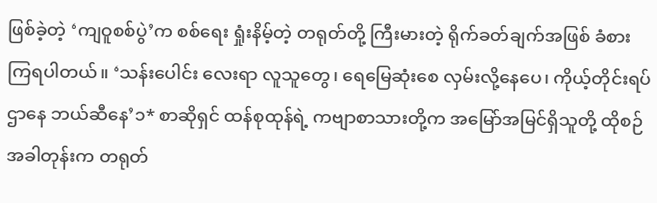ဖြစ်ခဲ့တဲ့ ‘ကျဝူစစ်ပွဲ’က စစ်ရေး ရှုံးနိမ့်တဲ့ တရုတ်တို့ ကြီးမားတဲ့ ရိုက်ခတ်ချက်အဖြစ် ခံစားကြရပါတယ်။ ‘သန်းပေါင်း လေးရာ လူသူတွေ၊ ရေမြေဆုံးစေ လှမ်းလို့နေပေ၊ ကိုယ့်တိုင်းရပ်ဌာနေ ဘယ်ဆီနေ’၁* စာဆိုရှင် ထန်စုထုန်ရဲ့ ကဗျာစာသားတို့က အမြော်အမြင်ရှိသူတို့ ထိုစဉ်အခါတုန်းက တရုတ်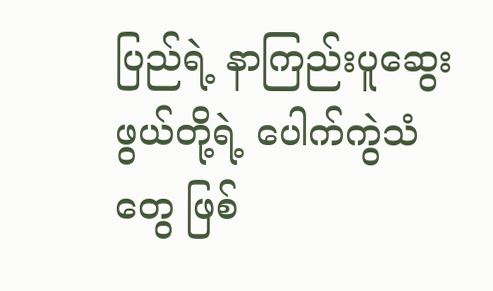ပြည်ရဲ့ နာကြည်းပူဆွေးဖွယ်တို့ရဲ့ ပေါက်ကွဲသံတွေ ဖြစ်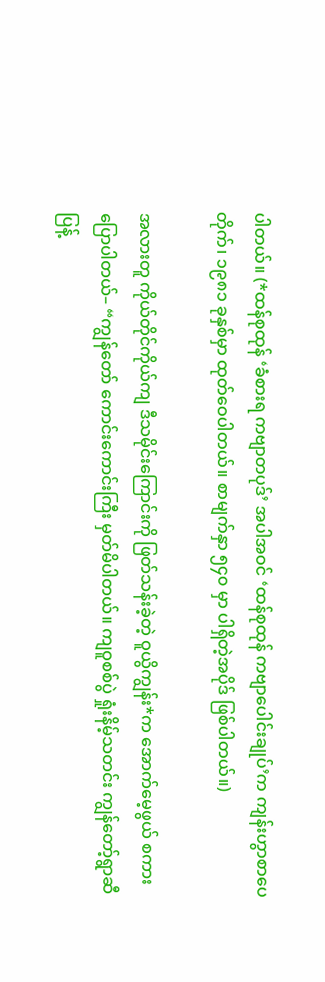ပါတယ်။ (*ထန်စုထုန် ‘ခံစားရ ကဗျာတပုဒ်’ အပါအဝင် ‘ထန်စုထုန် ကဗျာပေါင်းချုပ်’က ကျန်းဟွာစာပေတိုက်၊ ၁၉၈၁ ခုနှစ်မှာ ထုတ်ဝေပါတယ်။ စာမျက်နှာ ၅၄၀ မှာ ပါရှိတဲ့အပိုဒ် ဖြစ်ပါတယ်။)

အလားတူ ကိုယ်တိုင်ကိုယ်ကျ ဒီသမိုင်းကြောင်းကို ဖြတ်သန်းခဲ့တဲ့ ဝူယွိကျွန်း*က အောက်မေ့ဖွယ် စကားပြောပါတယ်– “ကျွန်တော် ကောင်းကောင်းကြီး မှတ်မိပါတယ်။ ကျဝူစစ်ပွဲ ရှုံးနိမ့်သတင်း ကျွန်တော့်ရွာဆီ ပြန့်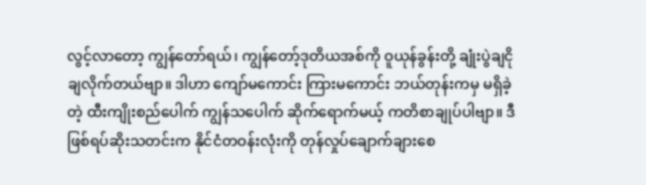လွင့်လာတော့ ကျွန်တော်ရယ်၊ ကျွန်တော့်ဒုတိယအစ်ကို ဝူယုန်ခွန်းတို့ ချုံးပွဲချငိုချလိုက်တယ်ဗျာ။ ဒါဟာ ကျော်မကောင်း ကြားမကောင်း ဘယ်တုန်းကမှ မရှိခဲ့တဲ့ ထီးကျိုးစည်ပေါက် ကျွန်သပေါက် ဆိုက်ရောက်မယ့် ကတိစာချုပ်ပါဗျာ။ ဒီဖြစ်ရပ်ဆိုးသတင်းက နိုင်ငံတဝန်းလုံးကို တုန်လှုပ်ချောက်ချားစေ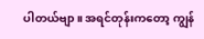ပါတယ်ဗျာ။ အရင်တုန်းကတော့ ကျွန်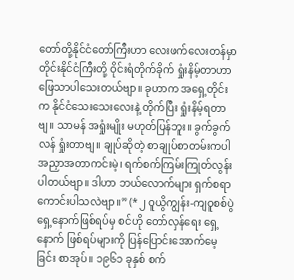တော်တို့နိုင်ငံတော်ကြီးဟာ လေးဖက်လေးတန်မှာ တိုင်းနိုင်ငံကြီးတို့ ဝိုင်းရံတိုက်ခိုက် ရှုံးနိမ့်တာဟာ ဖြေသာပါသေးတယ်ဗျာ။ ခုဟာက အရှေ့တိုင်းက နိုင်ငံသေးသေးလေးနဲ့ တိုက်ပြီး ရှုံးနိမ့်ရတာဗျ။ သာမန် အရှုံးမျိုး မဟုတ်ပြန်ဘူး။ ခွက်ခွက်လန် ရှုံးတာဗျ။ ချုပ်ဆိုတဲ့ စာချုပ်စာတမ်းကပါ အညှာအတာကင်းမဲ့၊ ရက်စက်ကြမ်းကြုတ်လွန်းပါတယ်ဗျာ။ ဒါဟာ ဘယ်လောက်များ ရှက်စရာကောင်းပါသလဲဗျာ။” (*၂ ဝူယွိကျွန်း-ကျဝူစစ်ပွဲ ရှေ့နောက်ဖြစ်ရပ်မှ စင်ဟို တော်လှန်ရေး ရှေ့နောက် ဖြစ်ရပ်များကို ပြန်ပြောင်းအောက်မေ့ခြင်း စာအုပ်။ ၁၉၆၁ ခုနှစ် စက်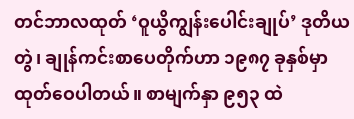တင်ဘာလထုတ် ‘ဝူယွိကျွန်းပေါင်းချုပ်’ ဒုတိယတွဲ၊ ချုန်ကင်းစာပေတိုက်ဟာ ၁၉၈၇ ခုနှစ်မှာ ထုတ်ဝေပါတယ်။ စာမျက်နှာ ၉၅၃ ထဲ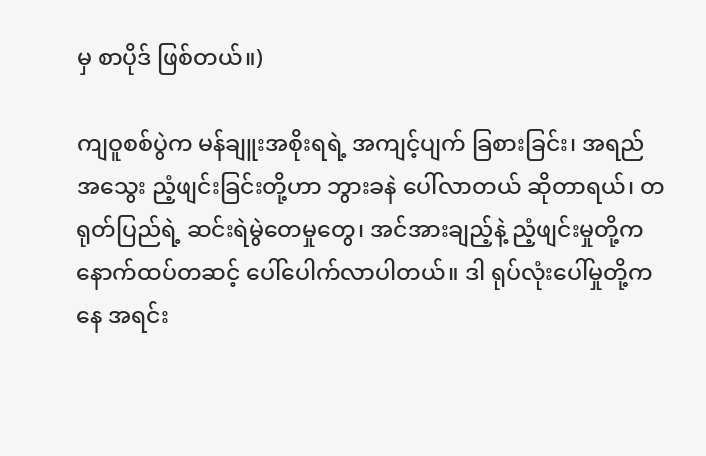မှ စာပိုဒ် ဖြစ်တယ်။)

ကျဝူစစ်ပွဲက မန်ချူးအစိုးရရဲ့ အကျင့်ပျက် ခြစားခြင်း၊ အရည်အသွေး ညံ့ဖျင်းခြင်းတို့ဟာ ဘွားခနဲ ပေါ်လာတယ် ဆိုတာရယ်၊ တရုတ်ပြည်ရဲ့ ဆင်းရဲမွဲတေမှုတွေ၊ အင်အားချည့်နဲ့ ညံ့ဖျင်းမှုတို့က နောက်ထပ်တဆင့် ပေါ်ပေါက်လာပါတယ်။ ဒါ ရုပ်လုံးပေါ်မှုတို့ကနေ အရင်း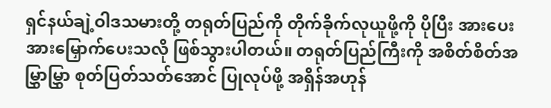ရှင်နယ်ချဲ့ဝါဒသမားတို့ တရုတ်ပြည်ကို တိုက်ခိုက်လုယူဖို့ကို ပိုပြီး အားပေးအားမြှောက်ပေးသလို ဖြစ်သွားပါတယ်။ တရုတ်ပြည်ကြီးကို အစိတ်စိတ်အမြွှာမြွှာ စုတ်ပြတ်သတ်အောင် ပြုလုပ်ဖို့ အရှိန်အဟုန်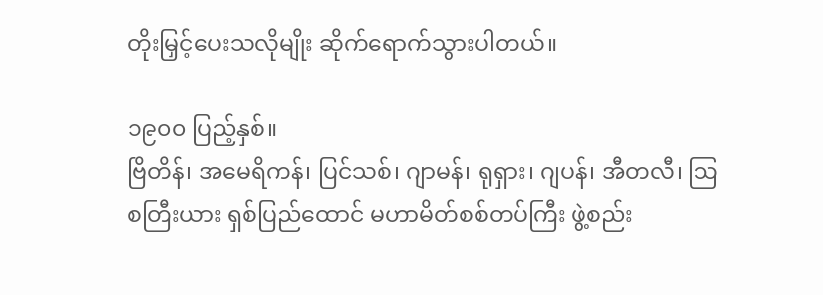တိုးမြှင့်ပေးသလိုမျိုး ဆိုက်ရောက်သွားပါတယ်။

၁၉၀၀ ပြည့်နှစ်။
ဗြိတိန်၊ အမေရိကန်၊ ပြင်သစ်၊ ဂျာမန်၊ ရုရှား၊ ဂျပန်၊ အီတလီ၊ ဩစတြီးယား ရှစ်ပြည်ထောင် မဟာမိတ်စစ်တပ်ကြီး ဖွဲ့စည်း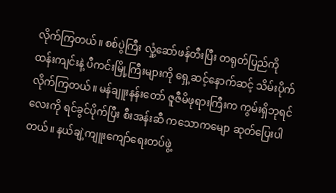လိုက်ကြတယ်။ စစ်ပွဲကြီး လှုံ့ဆော်ဖန်တီးပြီး တရုတ်ပြည်ကို ထန်းကျင်းနဲ့ ပီကင်းမြို့ကြီးများကို ရှေ့ဆင့်နောက်ဆင့် သိမ်းပိုက်လိုက်ကြတယ်။ မန်ချူးနန်းတော် ဇူဇီမိဖုရားကြီးက ကွမ်းရှိဘုရင်လေးကို ရင်ခွင်ပိုက်ပြီး စီးအန်းဆီ ကသောကမျော ဆုတ်ပြေးပါတယ်။ နယ်ချဲ့ကျူးကျော်ရေးတပ်ဖွဲ့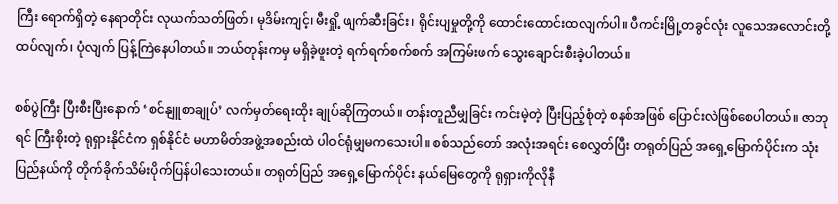ကြီး ရောက်ရှိတဲ့ နေရာတိုင်း လုယက်သတ်ဖြတ်၊ မုဒိမ်းကျင့်၊ မီးရှို့ ဖျက်ဆီးခြင်း၊ ရိုင်းပျမှုတို့ကို ထောင်းထောင်းထလျက်ပါ။ ပီကင်းမြို့တခွင်လုံး လူသေအလောင်းတို့ ထပ်လျက်၊ ပုံလျက် ပြန့်ကြဲနေပါတယ်။ ဘယ်တုန်းကမှ မရှိခဲ့ဖူးတဲ့ ရက်ရက်စက်စက် အကြမ်းဖက် သွေးချောင်းစီးခဲ့ပါတယ်။

စစ်ပွဲကြီး ပြီးစီးပြီးနောက် ‘စင်နျူစာချုပ်’ လက်မှတ်ရေးထိုး ချုပ်ဆိုကြတယ်။ တန်းတူညီမျှခြင်း ကင်းမဲ့တဲ့ ပြီးပြည့်စုံတဲ့ စနစ်အဖြစ် ပြောင်းလဲဖြစ်စေပါတယ်။ ဇာဘုရင် ကြီးစိုးတဲ့ ရုရှားနိုင်ငံက ရှစ်နိုင်ငံ မဟာမိတ်အဖွဲ့အစည်းထဲ ပါဝင်ရုံမျှမကသေးပါ။ စစ်သည်တော် အလုံးအရင်း စေလွှတ်ပြီး တရုတ်ပြည် အရှေ့မြောက်ပိုင်းက သုံးပြည်နယ်ကို တိုက်ခိုက်သိမ်းပိုက်ပြန်ပါသေးတယ်။ တရုတ်ပြည် အရှေ့မြောက်ပိုင်း နယ်မြေတွေကို ရုရှားကိုလိုနီ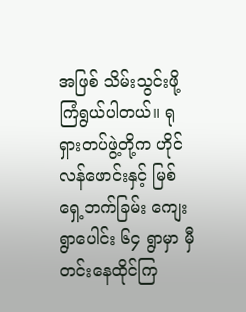အဖြစ် သိမ်းသွင်းဖို့ ကြံရွယ်ပါတယ်။ ရုရှားတပ်ဖွဲ့တို့က ဟိုင်လန်ဖောင်းနှင့် မြစ်ရှေ့ဘက်ခြမ်း ကျေးရွာပေါင်း ၆၄ ရွာမှာ မှီတင်းနေထိုင်ကြ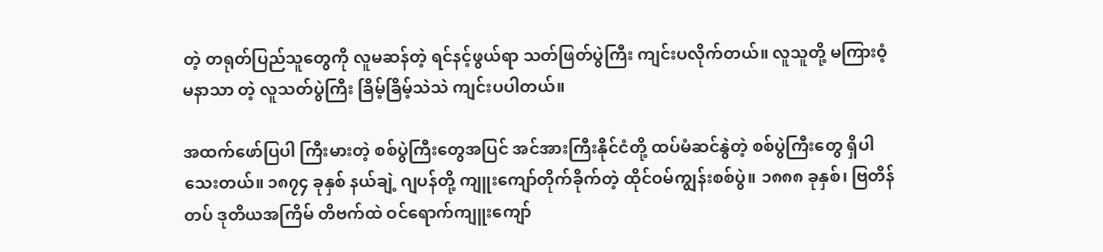တဲ့ တရုတ်ပြည်သူတွေကို လူမဆန်တဲ့ ရင်နင့်ဖွယ်ရာ သတ်ဖြတ်ပွဲကြီး ကျင်းပလိုက်တယ်။ လူသူတို့ မကြားဝံ့ မနာသာ တဲ့ လူသတ်ပွဲကြီး ခြိမ့်ခြိမ့်သဲသဲ ကျင်းပပါတယ်။

အထက်ဖော်ပြပါ ကြီးမားတဲ့ စစ်ပွဲကြီးတွေအပြင် အင်အားကြီးနိုင်ငံတို့ ထပ်မံဆင်နွဲတဲ့ စစ်ပွဲကြီးတွေ ရှိပါသေးတယ်။ ၁၈၇၄ ခုနှစ် နယ်ချဲ့ ဂျပန်တို့ ကျူးကျော်တိုက်ခိုက်တဲ့ ထိုင်ဝမ်ကျွန်းစစ်ပွဲ။ ၁၈၈၈ ခုနှစ်၊ ဗြတိန်တပ် ဒုတိယအကြိမ် တိဗက်ထဲ ဝင်ရောက်ကျူးကျော်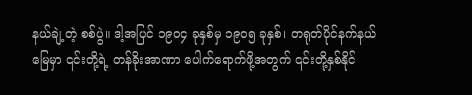နယ်ချဲ့တဲ့ စစ်ပွဲ။ ဒါ့အပြင် ၁၉၀၄ ခုနှစ်မှ ၁၉၀၅ ခုနှစ်၊ တရုတ်ပိုင်နက်နယ်မြေမှာ ၎င်းတို့ရဲ့ တန်ခိုးအာဏာ ပေါက်ရောက်ဖို့အတွက် ၎င်းတို့နှစ်နိုင်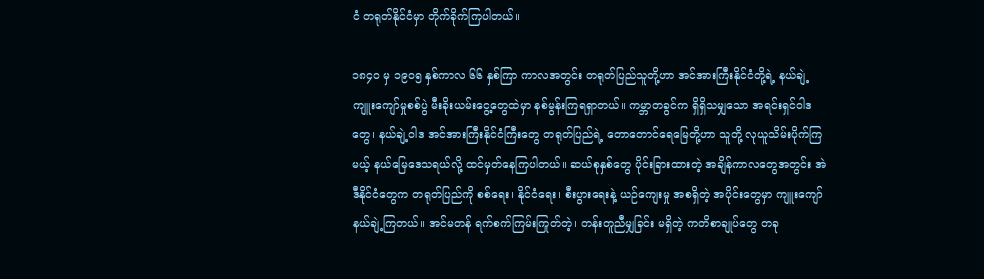ငံ တရုတ်နိုင်ငံမှာ တိုက်ခိုက်ကြပါတယ်။

၁၈၄၀ မှ ၁၉၀၅ နှစ်ကာလ ၆၆ နှစ်ကြာ ကာလအတွင်း တရုတ်ပြည်သူတို့ဟာ အင်အားကြီးနိုင်ငံတို့ရဲ့ နယ်ချဲ့ ကျူးကျော်မှုစစ်ပွဲ မီးခိုးယမ်းငွေ့တွေထဲမှာ နစ်မွန်းကြရရှာတယ်။ ကမ္ဘာတခွင်က ရှိရှိသမျှသော အရင်းရှင်ဝါဒတွေ၊ နယ်ချဲ့ဝါဒ အင်အားကြီးနိုင်ငံကြီးတွေ တရုတ်ပြည်ရဲ့ တောတောင်ရေမြေတို့ဟာ သူတို့ လုယူသိမ်းပိုက်ကြမယ့် နယ်မြေဒေသရယ်လို့ ထင်မှတ်နေကြပါတယ်။ ဆယ်စုနှစ်တွေ ပိုင်းခြားထားတဲ့ အချိန်ကာလတွေအတွင်း အဲဒီနိုင်ငံတွေက တရုတ်ပြည်ကို စစ်ရေး၊ နိုင်ငံရေး၊ စီးပွားရေးနဲ့ ယဉ်ကျေးမှု အစရှိတဲ့ အပိုင်းတွေမှာ ကျူးကျော်နယ်ချဲ့ကြတယ်။ အင်မတန် ရက်စက်ကြမ်းကြုတ်တဲ့၊ တန်းတူညီမျှခြင်း မရှိတဲ့ ကတိစာချုပ်တွေ တခု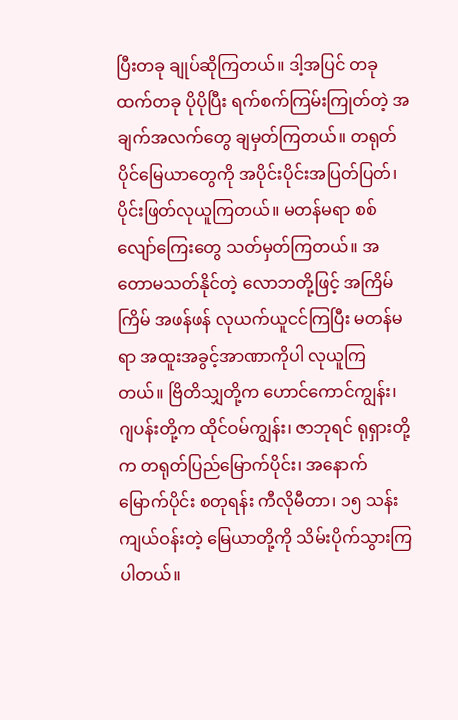ပြီးတခု ချုပ်ဆိုကြတယ်။ ဒါ့အပြင် တခုထက်တခု ပိုပိုပြီး ရက်စက်ကြမ်းကြုတ်တဲ့ အချက်အလက်တွေ ချမှတ်ကြတယ်။ တရုတ်ပိုင်မြေယာတွေကို အပိုင်းပိုင်းအပြတ်ပြတ်၊ ပိုင်းဖြတ်လုယူကြတယ်။ မတန်မရာ စစ်လျော်ကြေးတွေ သတ်မှတ်ကြတယ်။ အတောမသတ်နိုင်တဲ့ လောဘတို့ဖြင့် အကြိမ်ကြိမ် အဖန်ဖန် လုယက်ယူငင်ကြပြီး မတန်မရာ အထူးအခွင့်အာဏာကိုပါ လုယူကြတယ်။ ဗြိတိသျှတို့က ဟောင်ကောင်ကျွန်း၊ ဂျပန်းတို့က ထိုင်ဝမ်ကျွန်း၊ ဇာဘုရင် ရုရှားတို့က တရုတ်ပြည်မြောက်ပိုင်း၊ အနောက်မြောက်ပိုင်း စတုရန်း ကီလိုမီတာ၊ ၁၅ သန်း ကျယ်ဝန်းတဲ့ မြေယာတို့ကို သိမ်းပိုက်သွားကြပါတယ်။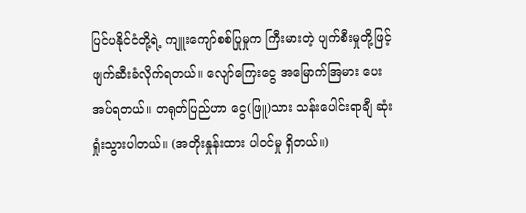ပြင်ပနိုင်ငံတို့ရဲ့ ကျူးကျော်စစ်ပြုမှုက ကြီးမားတဲ့ ပျက်စီးမှုတို့ဖြင့် ဖျက်ဆီးခံလိုက်ရတယ်။ လျော်ကြေးငွေ အမြောက်အြမား ပေးအပ်ရတယ်။ တရုတ်ပြည်ဟာ ငွေ(ဖြူ)သား သန်းပေါင်းရာချီ ဆုံးရှုံးသွားပါတယ်။ (အတိုးနှုန်းထား ပါဝင်မှု ရှိတယ်။)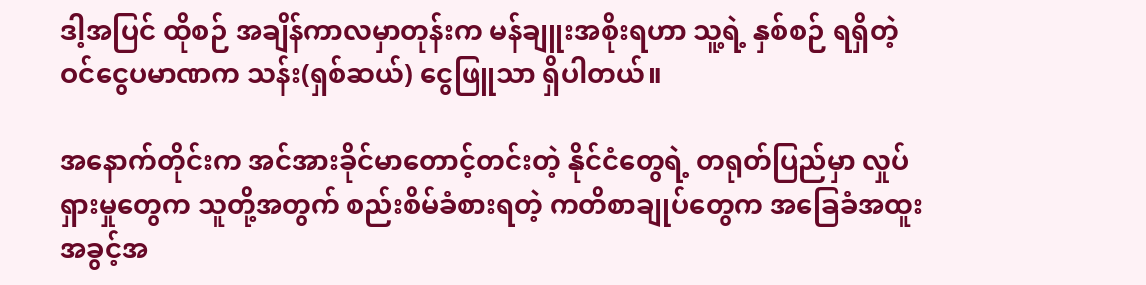ဒါ့အပြင် ထိုစဉ် အချိန်ကာလမှာတုန်းက မန်ချူးအစိုးရဟာ သူ့ရဲ့ နှစ်စဉ် ရရှိတဲ့ ဝင်ငွေပမာဏက သန်း(ရှစ်ဆယ်) ငွေဖြူသာ ရှိပါတယ်။

အနောက်တိုင်းက အင်အားခိုင်မာတောင့်တင်းတဲ့ နိုင်ငံတွေရဲ့ တရုတ်ပြည်မှာ လှုပ်ရှားမှုတွေက သူတို့အတွက် စည်းစိမ်ခံစားရတဲ့ ကတိစာချုပ်တွေက အခြေခံအထူးအခွင့်အ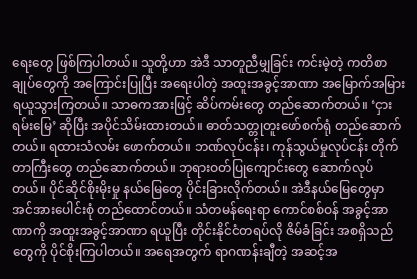ရေးတွေ ဖြစ်ကြပါတယ်။ သူတို့ဟာ အဲဒီ သာတူညီမျှခြင်း ကင်းမဲ့တဲ့ ကတိစာချုပ်တွေကို အကြောင်းပြုပြီး အရေးပါတဲ့ အထူးအခွင့်အာဏာ အမြောက်အမြား ရယူသွားကြတယ်။ သာဓကအားဖြင့် ဆိပ်ကမ်းတွေ တည်ဆောက်တယ်။ ‘ငှားရမ်းမြေ’ ဆိုပြီး အပိုင်သိမ်းထားတယ်။ ဓာတ်သတ္တုတူးဖော်စက်ရုံ တည်ဆောက်တယ်။ ရထားသံလမ်း ဖောက်တယ်။ ဘဏ်လုပ်ငန်း၊ ကုန်သွယ်မှုလုပ်ငန်း တိုက်တာကြီးတွေ တည်ဆောက်တယ်။ ဘုရားဝတ်ပြုကျောင်းတွေ ဆောက်လုပ်တယ်။ ပိုင်ဆိုင်စိုးမိုးမှု နယ်မြေတွေ ပိုင်းခြားလိုက်တယ်။ အဲဒီနယ်မြေတွေမှာ အင်အားပေါင်းစုံ တည်ထောင်တယ်။ သံတမန်ရေးရာ ကောင်စစ်ဝန် အခွင့်အာဏာကို အထူးအခွင့်အာဏာ ရယူပြီး တိုင်းနိုင်ငံတရပ်လို ဇိမ်ခံခြင်း အစရှိသည်တွေကို ပိုင်စိုးကြပါတယ်။ အရေအတွက် ရာဂဏန်းချီတဲ့ အဆင့်အ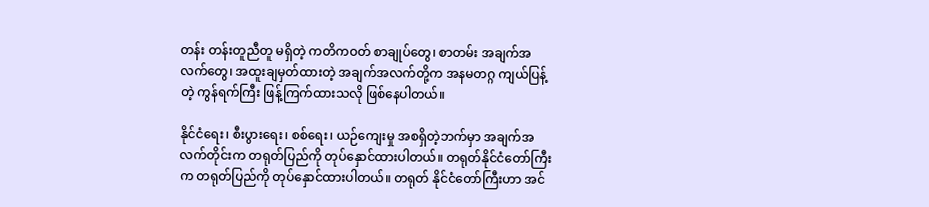တန်း တန်းတူညီတူ မရှိတဲ့ ကတိကဝတ် စာချုပ်တွေ၊ စာတမ်း အချက်အလက်တွေ၊ အထူးချမှတ်ထားတဲ့ အချက်အလက်တို့က အနမတဂ္ဂ ကျယ်ပြန့်တဲ့ ကွန်ရက်ကြီး ဖြန့်ကြက်ထားသလို ဖြစ်နေပါတယ်။

နိုင်ငံရေး၊ စီးပွားရေး၊ စစ်ရေး၊ ယဉ်ကျေးမှု အစရှိတဲ့ဘက်မှာ အချက်အလက်တိုင်းက တရုတ်ပြည်ကို တုပ်နှောင်ထားပါတယ်။ တရုတ်နိုင်ငံတော်ကြီးက တရုတ်ပြည်ကို တုပ်နှောင်ထားပါတယ်။ တရုတ် နိုင်ငံတော်ကြီးဟာ အင်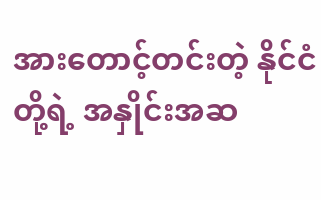အားတောင့်တင်းတဲ့ နိုင်ငံတို့ရဲ့ အနှိုင်းအဆ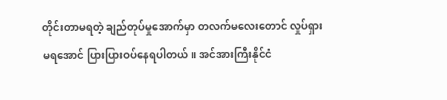တိုင်းတာမရတဲ့ ချည်တုပ်မှုအောက်မှာ တလက်မလေးတောင် လှုပ်ရှားမရအောင် ပြားပြားဝပ်နေရပါတယ်။ အင်အားကြီးနိုင်ငံ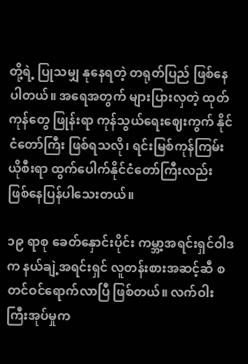တို့ရဲ့ ပြုသမျှ နုနေရတဲ့ တရုတ်ပြည် ဖြစ်နေပါတယ်။ အရေအတွက် များပြားလှတဲ့ ထုတ်ကုန်တွေ ဖြုန်းရာ ကုန်သွယ်ရေးဈေးကွက် နိုင်ငံတော်ကြီး ဖြစ်ရသလို၊ ရင်းမြစ်ကုန်ကြမ်း ယိုစီးရာ ထွက်ပေါက်နိုင်ငံတော်ကြီးလည်း ဖြစ်နေပြန်ပါသေးတယ်။

၁၉ ရာစု ခေတ်နှောင်းပိုင်း ကမ္ဘာ့အရင်းရှင်ဝါဒက နယ်ချဲ့အရင်းရှင် လူတန်းစားအဆင့်ဆီ စတင်ဝင်ရောက်လာပြီ ဖြစ်တယ်။ လက်ဝါးကြီးအုပ်မှုက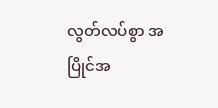လွတ်လပ်စွာ အပြိုင်အ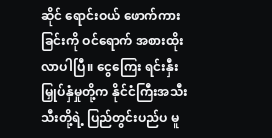ဆိုင် ရောင်းဝယ် ဖောက်ကားခြင်းကို ဝင်ရောက် အစားထိုးလာပါပြီ။ ငွေကြေး ရင်းနှီးမြှုပ်နှံမှုတို့က နိုင်ငံကြီးအသီးသီးတို့ရဲ့ ပြည်တွင်းပည်ပ မူ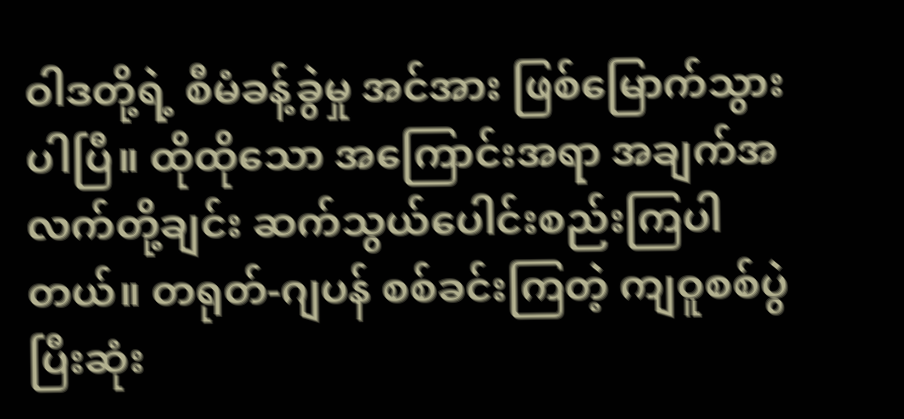ဝါဒတို့ရဲ့ စီမံခန့်ခွဲမှု အင်အား ဖြစ်မြောက်သွားပါပြီ။ ထိုထိုသော အကြောင်းအရာ အချက်အလက်တို့ချင်း ဆက်သွယ်ပေါင်းစည်းကြပါတယ်။ တရုတ်-ဂျပန် စစ်ခင်းကြတဲ့ ကျဝူစစ်ပွဲ ပြီးဆုံး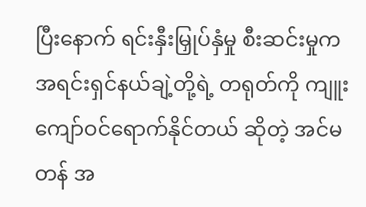ပြီးနောက် ရင်းနှီးမြှုပ်နှံမှု စီးဆင်းမှုက အရင်းရှင်နယ်ချဲ့တို့ရဲ့ တရုတ်ကို ကျူးကျော်ဝင်ရောက်နိုင်တယ် ဆိုတဲ့ အင်မတန် အ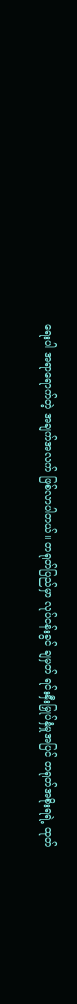ရေးပါ အရာရောက်တဲ့ အချက်အလက် ဖြစ်လာပါတယ်။ တရုတ်ပြည်မှာ လုပ်ငန်းခွင် ချမှတ် ရင်းနှီးမြှုပ်နှံမှုအပြင် တရုတ်အစိုးရရဲ့ ထုတ်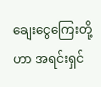ချေးငွေကြေးတို့ဟာ အရင်းရှင်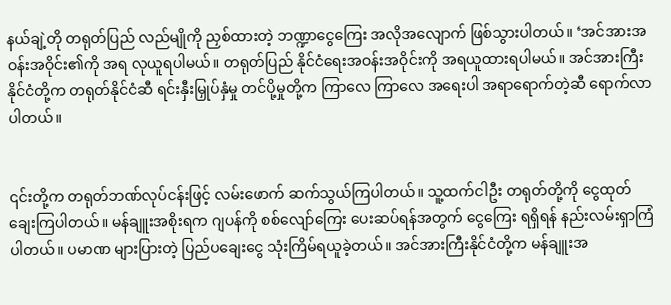နယ်ချဲ့တို တရုတ်ပြည် လည်မျိုကို ညှစ်ထားတဲ့ ဘဏ္ဍာငွေကြေး အလိုအလျောက် ဖြစ်သွားပါတယ်။ ‘အင်အားအဝန်းအဝိုင်း၏ကို အရ လုယူရပါမယ်။ တရုတ်ပြည် နိုင်ငံရေးအဝန်းအဝိုင်းကို အရယူထားရပါမယ်။ အင်အားကြီးနိုင်ငံတို့က တရုတ်နိုင်ငံဆီ ရင်းနှီးမြှုပ်နှံမှု တင်ပို့မှုတို့က ကြာလေ ကြာလေ အရေးပါ အရာရောက်တဲ့ဆီ ရောက်လာပါတယ်။


၎င်းတို့က တရုတ်ဘဏ်လုပ်ငန်းဖြင့် လမ်းဖောက် ဆက်သွယ်ကြပါတယ်။ သူ့ထက်ငါဦး တရုတ်တို့ကို ငွေထုတ်ချေးကြပါတယ်။ မန်ချူးအစိုးရက ဂျပန်ကို စစ်လျော်ကြေး ပေးဆပ်ရန်အတွက် ငွေကြေး ရရှိရန် နည်းလမ်းရှာကြံပါတယ်။ ပမာဏ များပြားတဲ့ ပြည်ပချေးငွေ သုံးကြိမ်ရယူခဲ့တယ်။ အင်အားကြီးနိုင်ငံတို့က မန်ချူးအ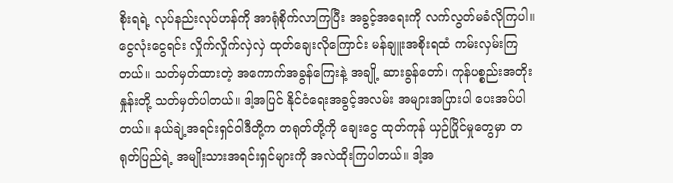စိုးရရဲ့ လုပ်နည်းလုပ်ဟန်ကို အာရုံစိုက်လာကြပြီး အခွင့်အရေးကို လက်လွတ်မခံလိုကြပါ။ ငွေလုံးငွေရင်း လှိုက်လှိုက်လှဲလှဲ ထုတ်ချေးလိုကြောင်း မန်ချူးအစိုးရထံ ကမ်းလှမ်းကြတယ်။ သတ်မှတ်ထားတဲ့ အကောက်အခွန်ကြေးနဲ့ အချို့ ဆားခွန်တော်၊ ကုန်ပစ္စည်းအတိုးနှုန်းတို့ သတ်မှတ်ပါတယ်။ ဒါ့အပြင် နိုင်ငံရေးအခွင့်အလမ်း အများအပြားပါ ပေးအပ်ပါတယ်။ နယ်ချဲ့အရင်းရှင်ဝါဒီတို့က တရုတ်တို့ကို ချေးငွေ ထုတ်ကုန် ယှဉ်ပြိုင်မှုတွေမှာ တရုတ်ပြည်ရဲ့ အမျိုးသားအရင်းရှင်များကို အလဲထိုးကြပါတယ်။ ဒါ့အ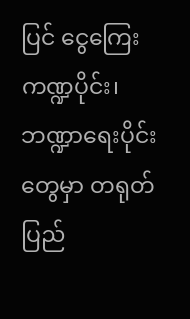ပြင် ငွေကြေးကဏ္ဍပိုင်း၊ ဘဏ္ဍာရေးပိုင်းတွေမှာ တရုတ်ပြည်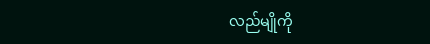လည်မျိုကို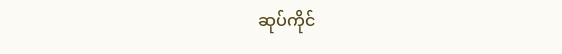ဆုပ်ကိုင်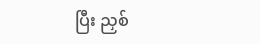ပြီး ညှစ်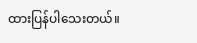ထားပြန်ပါသေးတယ်။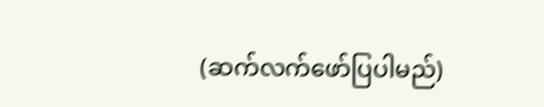(ဆက်လက်ဖော်ပြပါမည်)